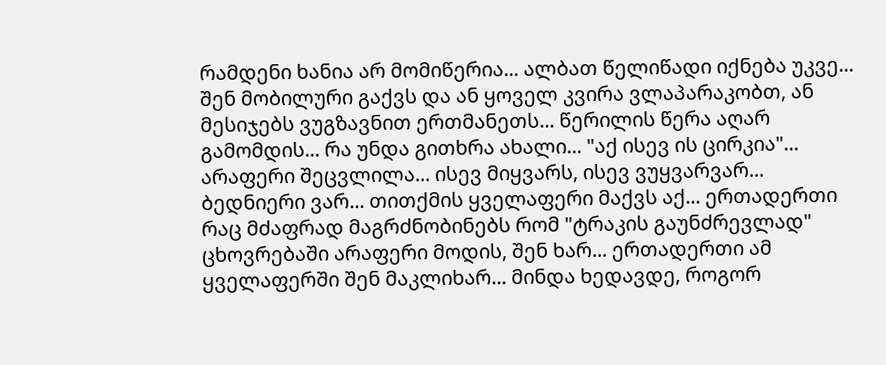რამდენი ხანია არ მომიწერია... ალბათ წელიწადი იქნება უკვე... შენ მობილური გაქვს და ან ყოველ კვირა ვლაპარაკობთ, ან მესიჯებს ვუგზავნით ერთმანეთს... წერილის წერა აღარ გამომდის... რა უნდა გითხრა ახალი... "აქ ისევ ის ცირკია"... არაფერი შეცვლილა... ისევ მიყვარს, ისევ ვუყვარვარ... ბედნიერი ვარ... თითქმის ყველაფერი მაქვს აქ... ერთადერთი რაც მძაფრად მაგრძნობინებს რომ "ტრაკის გაუნძრევლად" ცხოვრებაში არაფერი მოდის, შენ ხარ... ერთადერთი ამ ყველაფერში შენ მაკლიხარ... მინდა ხედავდე, როგორ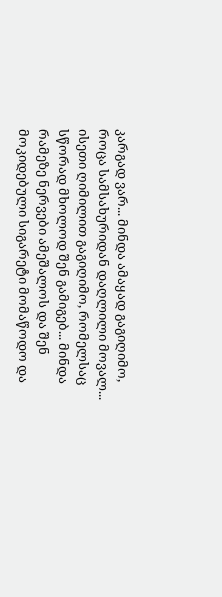კარგად ვარ... მინდა ამაყად გაგიღიმო, როცა სამსახურიდან დაღლილი მოვალ... ისეთი ღიმილით გაგიღიმო, რომელსაც სწორად მხოლოდ შენ გამიგებ... მინდა რამეზე ნერვები ამეშალოს და შენ მოკიდებული სიგარეტი მომაწოდო და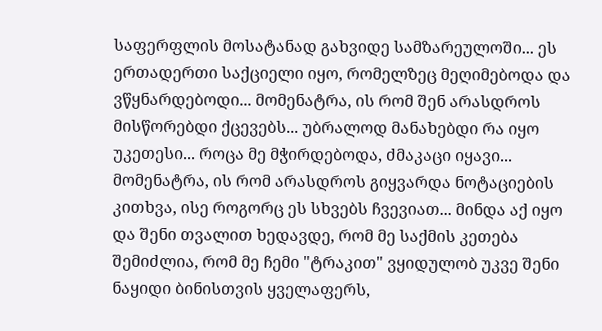საფერფლის მოსატანად გახვიდე სამზარეულოში... ეს ერთადერთი საქციელი იყო, რომელზეც მეღიმებოდა და ვწყნარდებოდი... მომენატრა, ის რომ შენ არასდროს მისწორებდი ქცევებს... უბრალოდ მანახებდი რა იყო უკეთესი... როცა მე მჭირდებოდა, ძმაკაცი იყავი... მომენატრა, ის რომ არასდროს გიყვარდა ნოტაციების კითხვა, ისე როგორც ეს სხვებს ჩვევიათ... მინდა აქ იყო და შენი თვალით ხედავდე, რომ მე საქმის კეთება შემიძლია, რომ მე ჩემი "ტრაკით" ვყიდულობ უკვე შენი ნაყიდი ბინისთვის ყველაფერს,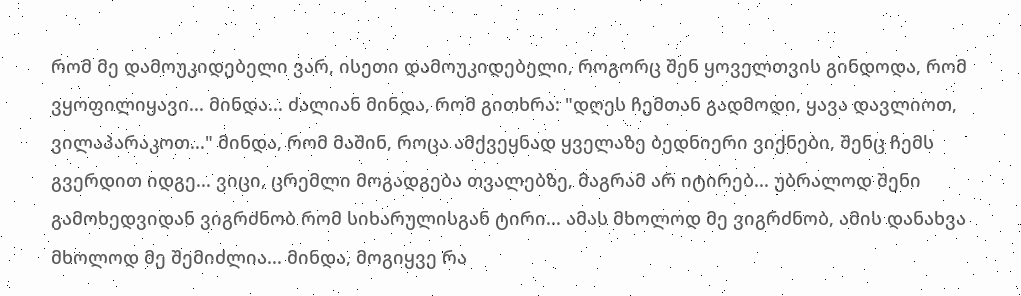რომ მე დამოუკიდებელი ვარ, ისეთი დამოუკიდებელი, როგორც შენ ყოველთვის გინდოდა, რომ ვყოფილიყავი... მინდა... ძალიან მინდა, რომ გითხრა: "დღეს ჩემთან გადმოდი, ყავა დავლიოთ, ვილაპარაკოთ..." მინდა, რომ მაშინ, როცა ამქვეყნად ყველაზე ბედნიერი ვიქნები, შენც ჩემს გვერდით იდგე... ვიცი, ცრემლი მოგადგება თვალებზე, მაგრამ არ იტირებ... უბრალოდ შენი გამოხედვიდან ვიგრძნობ რომ სიხარულისგან ტირი... ამას მხოლოდ მე ვიგრძნობ, ამის დანახვა მხოლოდ მე შემიძლია... მინდა, მოგიყვე რა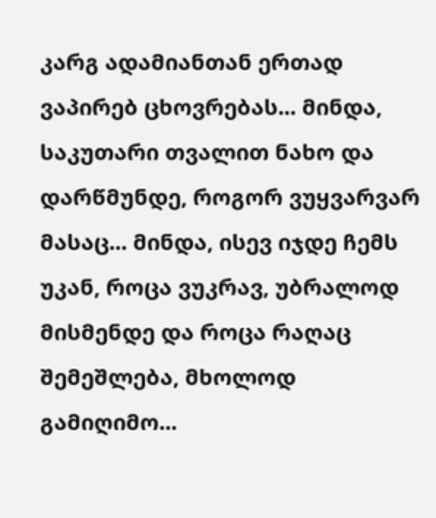კარგ ადამიანთან ერთად ვაპირებ ცხოვრებას... მინდა, საკუთარი თვალით ნახო და დარწმუნდე, როგორ ვუყვარვარ მასაც... მინდა, ისევ იჯდე ჩემს უკან, როცა ვუკრავ, უბრალოდ მისმენდე და როცა რაღაც შემეშლება, მხოლოდ გამიღიმო...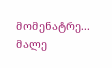მომენატრე... მალე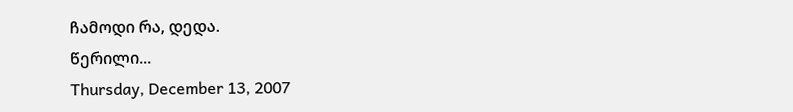ჩამოდი რა, დედა.
წერილი...
Thursday, December 13, 2007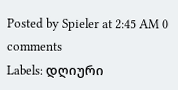Posted by Spieler at 2:45 AM 0 comments
Labels: დღიური